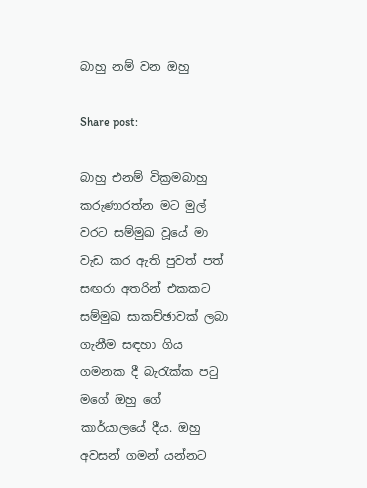බාහු නම් වන ඔහු

Share post:

බාහු එනම් වික්‍රමබාහු කරුණාරත්න මට මුල් වරට සම්මුඛ වූයේ මා වැඩ කර ඇති පුවත් පත් සඟරා අතරින් එකකට සම්මුඛ සාකච්ඡාවක් ලබා ගැනීම සඳහා ගිය ගමනක දී බැරැක්ක පටු මගේ ඔහු ගේ කාර්යාලයේ දීය. ඔහු අවසන් ගමන් යන්නට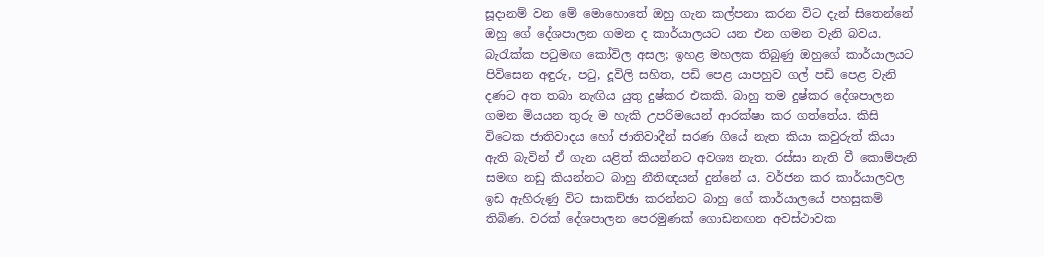සූදානම් වන මේ මොහොතේ ඔහු ගැන කල්පනා කරන විට දැන් සිතෙන්නේ ඔහු ගේ දේශපාලන ගමන ද කාර්යාලයට යන එන ගමන වැනි බවය. බැරැක්ක පටුමඟ කෝවිල අසල; ඉහළ මහලක තිබුණු ඔහුගේ කාර්යාලයට පිවිසෙන අඳුරු, පටු, දූවිලි සහිත, පඩි පෙළ යාපහුව ගල් පඩි පෙළ වැනි දණට අත තබා නැඟිය යුතු දුෂ්කර එකකි. බාහු තම දුෂ්කර දේශපාලන ගමන මියයන තුරු ම හැකි උපරිමයෙන් ආරක්ෂා කර ගත්තේය. කිසි විටෙක ජාතිවාදය හෝ ජාතිවාදීන් සරණ ගියේ නැත කියා කවුරුත් කියා ඇති බැවින් ඒ ගැන යළිත් කියන්නට අවශ්‍ය නැත. රස්සා නැති වී කොම්පැනි සමඟ නඩු කියන්නට බාහු නීතිඥයන් දුන්නේ ය. වර්ජන කර කාර්යාලවල ඉඩ ඇහිරුණු විට සාකච්ඡා කරන්නට බාහු ගේ කාර්යාලයේ පහසුකම් තිබිණ. වරක් දේශපාලන පෙරමුණක් ගොඩනඟන අවස්ථාවක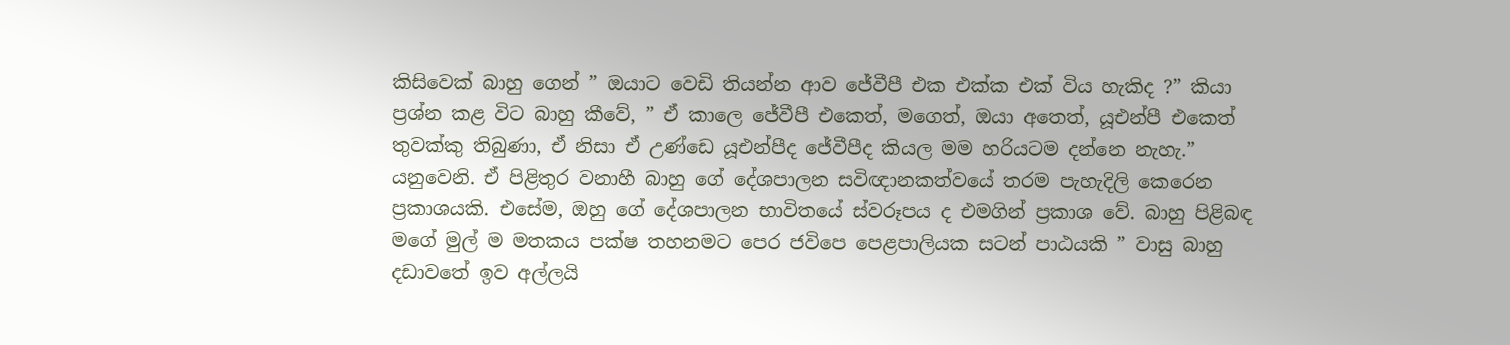කිසිවෙක් බාහු ගෙන් ” ඔයාට වෙඩි තියන්න ආව ජේවීපී එක එක්ක එක් විය හැකිද ?” කියා ප්‍රශ්න කළ විට බාහු කීවේ, ” ඒ කාලෙ ජේවීපී එකෙත්, මගෙත්, ඔයා අතෙත්, යූඑන්පී එකෙත් තුවක්කු තිබුණා, ඒ නිසා ඒ උණ්ඩෙ යූඑන්පීද ජේවීපීද කියල මම හරියටම දන්නෙ නැහැ.” යනුවෙනි. ඒ පිළිතුර වනාහී බාහු ගේ දේශපාලන සවිඥානකත්වයේ තරම පැහැදිලි කෙරෙන ප්‍රකාශයකි. එසේම, ඔහු ගේ දේශපාලන භාවිතයේ ස්වරූපය ද එමගින් ප්‍රකාශ වේ. බාහු පිළිබඳ මගේ මුල් ම මතකය පක්ෂ තහනමට පෙර ජවිපෙ පෙළපාලියක සටන් පාඨයකි ” වාසු බාහු දඩාවතේ ඉව අල්ලයි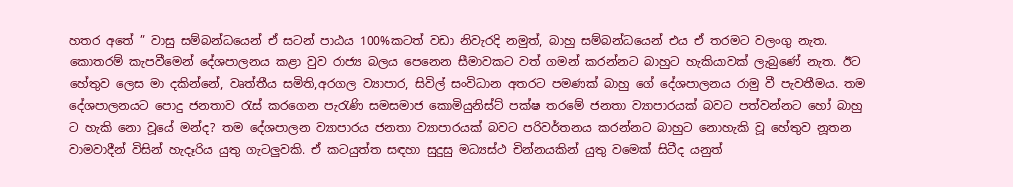හතර අතේ ” වාසු සම්බන්ධයෙන් ඒ සටන් පාඨය 100%කටත් වඩා නිවැරදි නමුත්, බාහු සම්බන්ධයෙන් එය ඒ තරමට වලංගු නැත. කොතරම් කැපවීමෙන් දේශපාලනය කළා වුව රාජ්‍ය බලය පෙනෙන සීමාවකට වත් ගමන් කරන්නට බාහුට හැකියාවක් ලැබුණේ නැත. ඊට හේතුව ලෙස මා දකින්නේ, වෘත්තීය සමිති,අරගල ව්‍යාපාර, සිවිල් සංවිධාන අතරට පමණක් බාහු ගේ දේශපාලනය රාමු වී පැවතීමය. තම දේශපාලනයට පොදු ජනතාව රැස් කරගෙන පැරැණි සමසමාජ කොමියුනිස්ට් පක්ෂ තරමේ ජනතා ව්‍යාපාරයක් බවට පත්වන්නට හෝ බාහු ට හැකි නො වූයේ මන්ද? තම දේශපාලන ව්‍යාපාරය ජනතා ව්‍යාපාරයක් බවට පරිවර්තනය කරන්නට බාහුට නොහැකි වූ හේතුව නූතන වාමවාදීන් විසින් හැදෑරිය යුතු ගැටලුවකි. ඒ කටයුත්ත සඳහා සුදුසු මධ්‍යස්ථ චින්නයකින් යුතු වමෙක් සිටීද යනුත්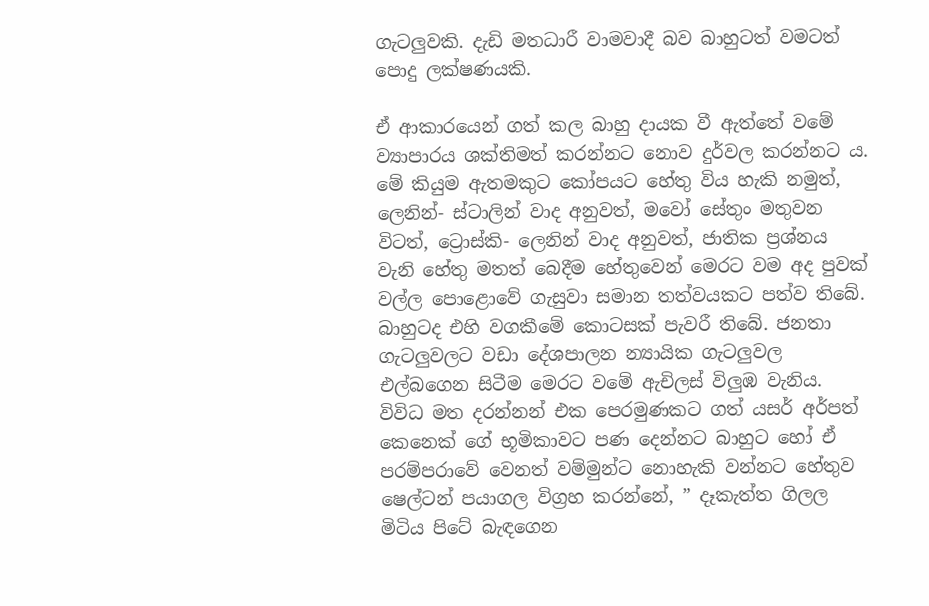ගැටලුවකි. දැඩි මතධාරී වාමවාදී බව බාහුටත් වමටත් පොදු ලක්ෂණයකි.

ඒ ආකාරයෙන් ගත් කල බාහු දායක වී ඇත්තේ වමේ ව්‍යාපාරය ශක්තිමත් කරන්නට නොව දුර්වල කරන්නට ය. මේ කියුම ඇතමකුට කෝපයට හේතු විය හැකි නමුත්, ලෙනින්- ස්ටාලින් වාද අනුවත්, මවෝ සේතුං මතුවන විටත්, ට්‍රොස්කි- ලෙනින් වාද අනුවත්, ජාතික ප්‍රශ්නය වැනි හේතු මතත් බෙදීම හේතුවෙන් මෙරට වම අද පුවක් වල්ල පොළොවේ ගැසුවා සමාන තත්වයකට පත්ව තිබේ. බාහුටද එහි වගකීමේ කොටසක් පැවරී තිබේ. ජනතා ගැටලුවලට වඩා දේශපාලන න්‍යායික ගැටලුවල එල්බගෙන සිටීම මෙරට වමේ ඇචිලස් විලුඹ වැනිය. විවිධ මත දරන්නන් එක පෙරමුණකට ගත් යසර් අර්පත් කෙනෙක් ගේ භූමිකාවට පණ දෙන්නට බාහුට හෝ ඒ පරම්පරාවේ වෙනත් වම්මුන්ට නොහැකි වන්නට හේතුව ෂෙල්ටන් පයාගල විග්‍රහ කරන්නේ, ” දෑකැත්ත ගිලල මිටිය පිටේ බැඳගෙන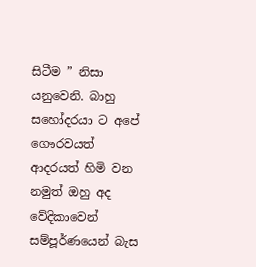සිටීම ” නිසා යනුවෙනි. බාහු සහෝදරයා ට අපේ ගෞරවයත් ආදරයත් හිමි වන නමුත් ඔහු අද වේදිකාවෙන් සම්පූර්ණයෙන් බැස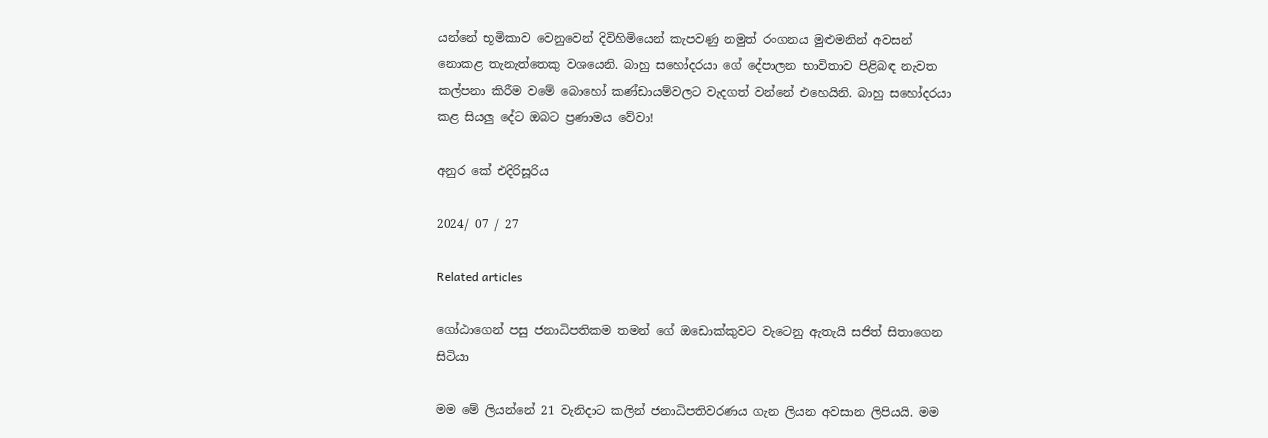යන්නේ භූමිකාව වෙනුවෙන් දිවිහිමියෙන් කැපවණු නමුත් රංගනය මුළුමනින් අවසන් නොකළ තැනැත්තෙකු වශයෙනි. බාහු සහෝදරයා ගේ දේපාලන භාවිතාව පිළිබඳ නැවත කල්පනා කිරීම වමේ බොහෝ කණ්ඩායම්වලට වැදගත් වන්නේ එහෙයිනි. බාහු සහෝදරයා කළ සියලු දේට ඔබට ප්‍රණාමය වේවා!

අනුර කේ එදිරිසූරිය

2024/ 07 / 27

Related articles

ගෝඨාගෙන් පසු ජනාධිපතිකම තමන් ගේ ඔඩොක්කුවට වැටෙනු ඇතැයි සජිත් සිතාගෙන සිටියා

මම මේ ලියන්නේ 21 වැනිදාට කලින් ජනාධිපතිවරණය ගැන ලියන අවසාන ලිපියයි. මම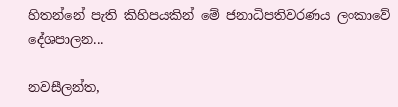හිතන්නේ පැති කිහිපයකින් මේ ජනාධිපතිවරණය ලංකාවේ දේශපාලන...

නවසීලන්ත,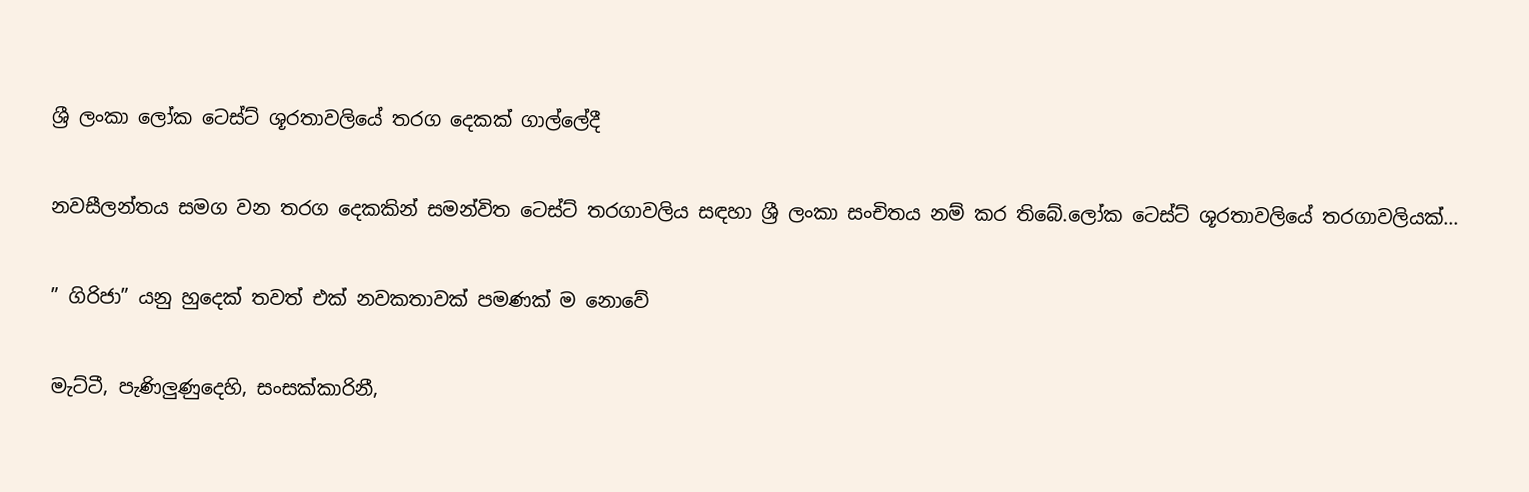ශ්‍රී ලංකා ලෝක ටෙස්ට් ශූරතාවලියේ තරග දෙකක් ගාල්ලේදී

නවසීලන්තය සමග වන තරග දෙකකින් සමන්විත ටෙස්ට් තරගාවලිය සඳහා ශ්‍රී ලංකා සංචිතය නම් කර තිබේ.ලෝක ටෙස්ට් ශූරතාවලියේ තරගාවලියක්...

” ගිරිජා” යනු හුදෙක් තවත් එක් නවකතාවක් පමණක් ම නොවේ

මැට්ටී, පැණිලුණුදෙහි, සංසක්කාරිනී,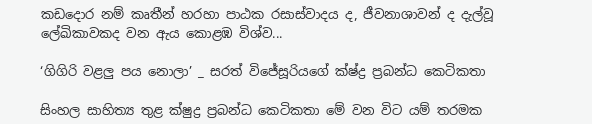කඩදොර නම් කෘතීන් හරහා පාඨක රසාස්වාදය ද, ජීවනාශාවන් ද දැල්වූ ලේඛිකාවකද වන ඇය කොළඹ විශ්ව...

‘ගිගිරි වළලු පය නොලා’ _ සරත් විජේසූරියගේ ක්ෂ්ද්‍ර ප්‍රබන්ධ කෙටිකතා

සිංහල සාහිත්‍ය තුළ ක්ෂුද්‍ර ප්‍රබන්ධ කෙටිකතා මේ වන විට යම් තරමක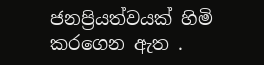ජනප්‍රියත්වයක් හිමි කරගෙන ඇත .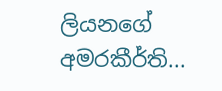ලියනගේ අමරකීර්ති...